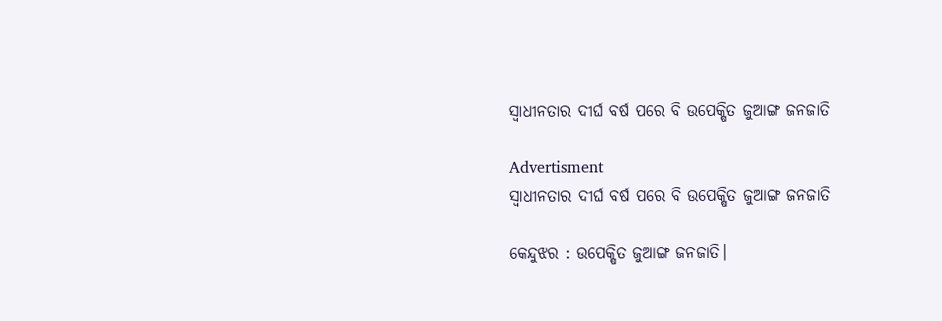ସ୍ୱାଧୀନତାର ଦୀର୍ଘ ବର୍ଷ ପରେ ବି ଉପେକ୍ଷିତ ଜୁଆଙ୍ଗ ଜନଜାତି

Advertisment
ସ୍ୱାଧୀନତାର ଦୀର୍ଘ ବର୍ଷ ପରେ ବି ଉପେକ୍ଷିତ ଜୁଆଙ୍ଗ ଜନଜାତି

କେନ୍ଦୁଝର : ଉପେକ୍ଷିତ ଜୁଆଙ୍ଗ ଜନଜାତି।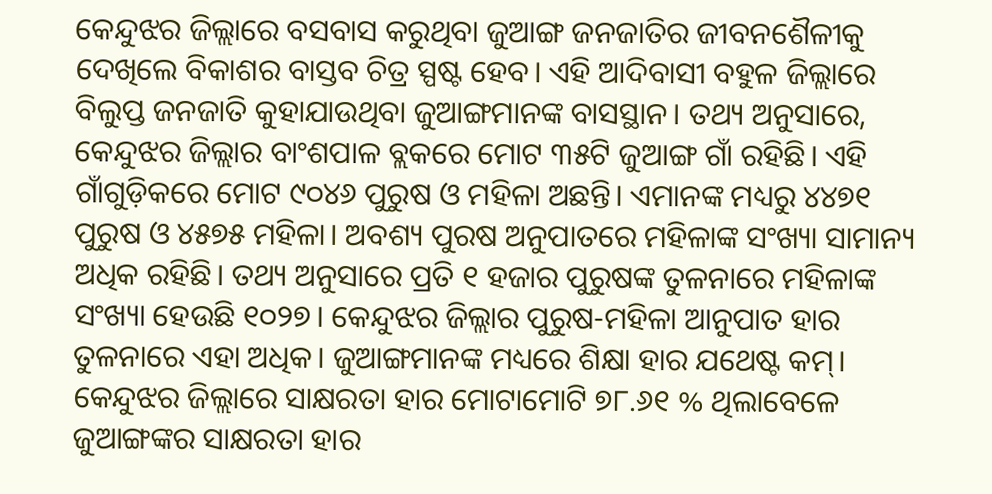କେନ୍ଦୁଝର ଜିଲ୍ଲାରେ ବସବାସ କରୁଥିବା ଜୁଆଙ୍ଗ ଜନଜାତିର ଜୀବନଶୈଳୀକୁ ଦେଖିଲେ ବିକାଶର ବାସ୍ତବ ଚିତ୍ର ସ୍ପଷ୍ଟ ହେବ। ଏହି ଆଦିବାସୀ ବହୁଳ ଜିଲ୍ଲାରେ ବିଲୁପ୍ତ ଜନଜାତି କୁହାଯାଉଥିବା ଜୁଆଙ୍ଗମାନଙ୍କ ବାସସ୍ଥାନ। ତଥ୍ୟ ଅନୁସାରେ, କେନ୍ଦୁଝର ଜିଲ୍ଲାର ବାଂଶପାଳ ବ୍ଲକରେ ମୋଟ ୩୫ଟି ଜୁଆଙ୍ଗ ଗାଁ ରହିଛି। ଏହି ଗାଁଗୁଡ଼ିକରେ ମୋଟ ୯୦୪୬ ପୁରୁଷ ଓ ମହିଳା ଅଛନ୍ତି। ଏମାନଙ୍କ ମଧ୍ୟରୁ ୪୪୭୧ ପୁରୁଷ ଓ ୪୫୭୫ ମହିଳା। ଅବଶ୍ୟ ପୁରଷ ଅନୁପାତରେ ମହିଳାଙ୍କ ସଂଖ୍ୟା ସାମାନ୍ୟ ଅଧିକ ରହିଛି। ତଥ୍ୟ ଅନୁସାରେ ପ୍ରତି ୧ ହଜାର ପୁରୁଷଙ୍କ ତୁଳନାରେ ମହିଳାଙ୍କ ସଂଖ୍ୟା ହେଉଛି ୧୦୨୭। କେନ୍ଦୁଝର ଜିଲ୍ଲାର ପୁରୁଷ-ମହିଳା ଆନୁପାତ ହାର ତୁଳନାରେ ଏହା ଅଧିକ। ଜୁଆଙ୍ଗମାନଙ୍କ ମଧ୍ୟରେ ଶିକ୍ଷା ହାର ଯଥେଷ୍ଟ କମ୍‌। କେନ୍ଦୁଝର ଜିଲ୍ଲାରେ ସାକ୍ଷରତା ହାର ମୋଟାମୋଟି ୭୮.୬୧ % ଥିଲାବେଳେ ଜୁଆଙ୍ଗଙ୍କର ସାକ୍ଷରତା ହାର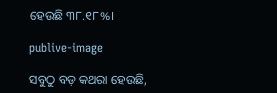ହେଉଛି ୩୮.୧୮%।

publive-image

ସବୁଠୁ ବଡ଼ କଥରା ହେଉଛି,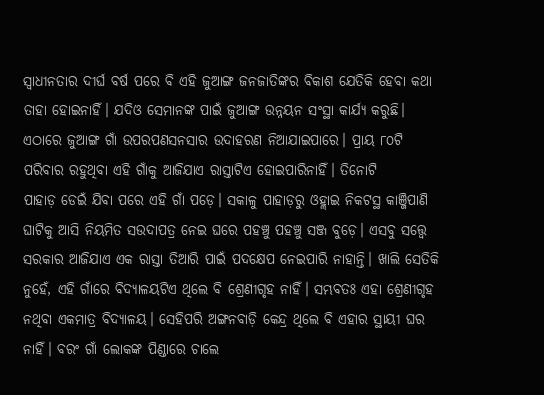ସ୍ବାଧୀନତାର ଦୀର୍ଘ ବର୍ଷ ପରେ ବି ଏହି ଜୁଆଙ୍ଗ ଜନଜାତିଙ୍କର ବିକାଶ ଯେତିକି ହେବା କଥା ତାହା ହୋଇନାହିଁ। ଯଦିଓ ସେମାନଙ୍କ ପାଇଁ ଜୁଆଙ୍ଗ ଉନ୍ନୟନ ସଂସ୍ଥା କାର୍ଯ୍ୟ କରୁଛି। ଏଠାରେ ଜୁଆଙ୍ଗ ଗାଁ ଉପରପଣସନସାର ଉଦାହରଣ ନିଆଯାଇପାରେ। ପ୍ରାୟ ୮୦ଟି ପରିବାର ରହୁଥିବା ଏହି ଗାଁକୁ ଆଜିଯାଏ ରାସ୍ତାଟିଏ ହୋଇପାରିନାହିଁ। ତିନୋଟି ପାହାଡ଼ ‌ଡେଇଁ ଯିବା ପରେ ଏହି ଗାଁ ପଡ଼େ। ସକାଳୁ ପାହାଡ଼ରୁ ଓହ୍ଲାଇ ନିକଟସ୍ଥ କାଞ୍ଜିପାଣି ଘାଟିକୁ ଆସି ନିୟମିତ ସଉଦାପତ୍ର ନେଇ ଘରେ ପହଞ୍ଚୁ ପହଞ୍ଚୁ ସଞ୍ଜ ବୁଡ଼େ। ଏସବୁ ସତ୍ତ୍ବେ ସରକାର ଆଜିଯାଏ ଏକ ରାସ୍ତା ତିଆରି ପାଇଁ ପଦକ୍ଷେପ ନେଇପାରି ନାହାନ୍ତି। ଖାଲି ସେତିକି ନୁହେଁ, ଏହି ଗାଁରେ ବିଦ୍ୟାଳୟଟିଏ ଥିଲେ ବି ଶ୍ରେଣୀଗୃହ ନାହିଁ। ସମ୍ଭବତଃ ଏହା ଶ୍ରେଣୀଗୃହ ନଥିବା ଏକମାତ୍ର ବିଦ୍ୟାଳୟ। ସେହିପରି ଅଙ୍ଗନବାଡ଼ି କେନ୍ଦ୍ର ଥିଲେ ବି ଏହାର ସ୍ଥାୟୀ ଘର ନାହିଁ। ବରଂ ଗାଁ ଲୋକଙ୍କ ପିଣ୍ଡାରେ ଚାଲେ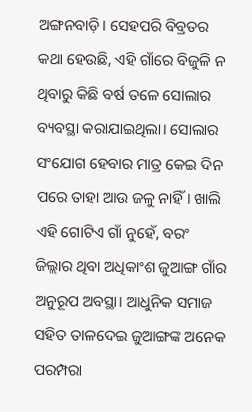ଅଙ୍ଗନବାଡ଼ି। ସେହପରି ବିବ୍ରତର କଥା ହେଉଛି, ଏହି ଗାଁରେ ବିଜୁଳି ନ ଥିବାରୁ କିଛି ବର୍ଷ ତଳେ ସୋଲାର ବ୍ୟବସ୍ଥା କରାଯାଇଥିଲା। ସୋଲାର ସଂଯୋଗ ହେବାର ମାତ୍ର କେଇ ଦିନ ପରେ ତାହା ଆଉ ଜଳୁ ନାହିଁ। ଖାଲି ଏହି ଗୋଟିଏ ଗାଁ ନୁହେଁ, ବରଂ ଜିଲ୍ଲାର ଥିବା ଅଧିକାଂଶ ଜୁଆଙ୍ଗ ଗାଁର ଅନୁରୂପ ଅବସ୍ଥା। ଆଧୁନିକ ସମାଜ ସହିତ ତାଳଦେଇ ଜୁଆଙ୍ଗଙ୍କ ଅନେକ ପରମ୍ପରା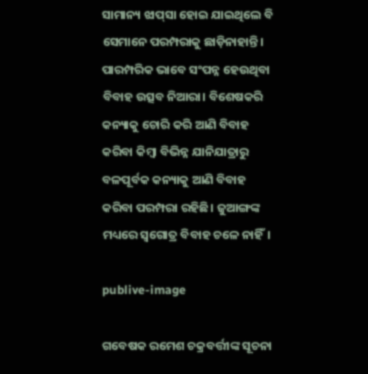ସାମାନ୍ୟ ଝାପ୍‌ସା ହୋଇ ଯାଇଥିଲେ ବି ସେମାନେ ପରମ୍ପରାକୁ ଛାଡ଼ିନାହାନ୍ତି। ପାରମ୍ପରିକ ଭାବେ ସଂପନ୍ନ ହେଉଥିବା ବିବାହ ଉତ୍ସବ ନିଆରା। ବିଶେଷକରି କନ୍ୟାକୁ ଚୋରି କରି ଆଣି ବିବାହ କରିବା କିମ୍ବା ବିଭିନ୍ନ ଯାନିଯାତ୍ରାରୁ ବଳପୂର୍ବକ କନ୍ୟାକୁ ଆଣି ବିବାହ କରିବା ପରମ୍ପରା ରହିଛି। ଜୁଆଙ୍ଗଙ୍କ ମଧ୍ୟରେ ସ୍ବଗୋତ୍ର ବିବାହ ଚଳେ ନାହିଁ।

publive-image

ଗବେଷକ ରମେଶ ଚକ୍ରବର୍ତ୍ତୀଙ୍କ ସୂଚନା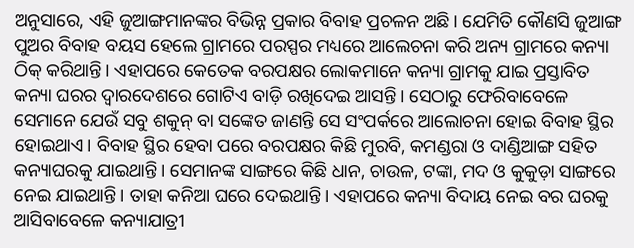ଅନୁସାରେ, ଏହି ଜୁଆଙ୍ଗମାନଙ୍କର ବିଭିନ୍ନ ପ୍ରକାର ବିବାହ ପ୍ରଚଳନ ଅଛି। ଯେମିତି କୌଣସି ଜୁଆଙ୍ଗ ପୁଅର ବିବାହ ବୟସ ହେ‌ଲେ ଗ୍ରାମରେ ପରସ୍ପର ମଧ୍ୟରେ ଆଲେଚନା କରି ଅନ୍ୟ ଗ୍ରାମରେ କନ୍ୟା ଠିକ୍‌ କରିଥାନ୍ତି। ଏହାପରେ କେତେକ ବରପକ୍ଷର ଲୋକମାନେ କନ୍ୟା ଗ୍ରାମକୁ ଯାଇ ପ୍ରସ୍ତାବିତ କନ୍ୟା ଘରର ଦ୍ବାରଦେଶରେ ଗୋଟିଏ ବାଡ଼ି ରଖିଦେଇ ଆସନ୍ତି। ସେଠାରୁ ଫେରିବାବେଳେ ସେମାନେ ଯେଉଁ ସବୁ ଶକୁନ୍‌ ବା ସଙ୍କେତ ଜାଣନ୍ତି ସେ ସଂପର୍କ‌ରେ ଆଲୋଚନା ହୋଇ ବିବାହ ସ୍ଥିର ହୋଇଥାଏ। ବିବାହ ସ୍ଥିର ହେବା ପରେ ବରପକ୍ଷର କିଛି ମୁରବି, କମଣ୍ଡରା ଓ ଦାଣ୍ଡିଆଙ୍ଗ ସହିତ କନ୍ୟାଘରକୁ ଯାଇଥାନ୍ତି। ସେମାନଙ୍କ ସାଙ୍ଗରେ କିଛି ଧାନ, ଚାଉଳ, ଟଙ୍କା, ମଦ ଓ କୁକୁଡ଼ା ସାଙ୍ଗରେ ନେଇ ଯାଇଥାନ୍ତି। ତାହା କନିଆ ଘରେ ଦେଇଥାନ୍ତି। ଏହାପରେ କନ୍ୟା ବିଦାୟ ନେଇ ବର ଘରକୁ ଆସିବାବେଳେ କନ୍ୟାଯାତ୍ରୀ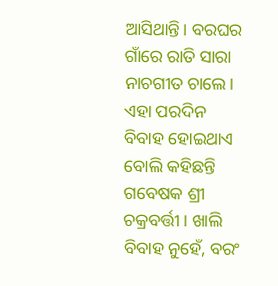ଆସିଥାନ୍ତି। ବରଘର ଗାଁରେ ରାତି ସାରା ନାଚଗୀତ ଚାଲେ। ଏହା ପରଦିନ ବିବାହ ହୋଇଥାଏ ବୋଲି କହିଛନ୍ତି ଗବେଷକ ଶ୍ରୀ ଚକ୍ରବର୍ତ୍ତୀ। ଖାଲି ବିବାହ ନୁହେଁ, ବରଂ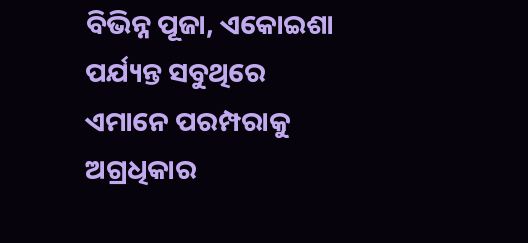ବିଭିନ୍ନ ପୂଜା, ଏକୋଇଶା ପର୍ଯ୍ୟନ୍ତ ସବୁଥିରେ ଏମାନେ ପରମ୍ପରାକୁ ଅଗ୍ରଧିକାର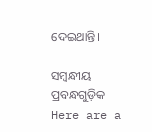ଦେଇଥାନ୍ତି।

ସମ୍ବନ୍ଧୀୟ ପ୍ରବନ୍ଧଗୁଡ଼ିକ
Here are a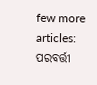few more articles:
ପରବର୍ତ୍ତୀ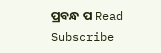ପ୍ରବନ୍ଧ ପ Read
Subscribe